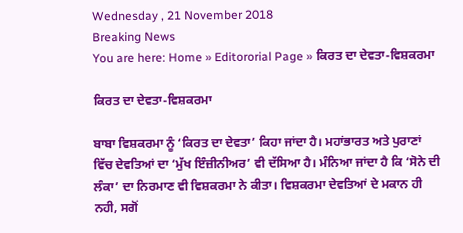Wednesday , 21 November 2018
Breaking News
You are here: Home » Editororial Page » ਕਿਰਤ ਦਾ ਦੇਵਤਾ-ਵਿਸ਼ਕਰਮਾ

ਕਿਰਤ ਦਾ ਦੇਵਤਾ-ਵਿਸ਼ਕਰਮਾ

ਬਾਬਾ ਵਿਸ਼ਕਰਮਾ ਨੂੰ ‘ਕਿਰਤ ਦਾ ਦੇਵਤਾ’ ਕਿਹਾ ਜਾਂਦਾ ਹੈ। ਮਹਾਂਭਾਰਤ ਅਤੇ ਪੁਰਾਣਾਂ ਵਿੱਚ ਦੇਵਤਿਆਂ ਦਾ ‘ਮੁੱਖ ਇੰਜ਼ੀਨੀਅਰ’ ਵੀ ਦੱਸਿਆ ਹੈ। ਮੰਨਿਆ ਜਾਂਦਾ ਹੈ ਕਿ ‘ਸੋਨੇ ਦੀ ਲੰਕਾ’ ਦਾ ਨਿਰਮਾਣ ਵੀ ਵਿਸ਼ਕਰਮਾ ਨੇ ਕੀਤਾ। ਵਿਸ਼ਕਰਮਾ ਦੇਵਤਿਆਂ ਦੇ ਮਕਾਨ ਹੀ ਨਹੀ, ਸਗੋਂ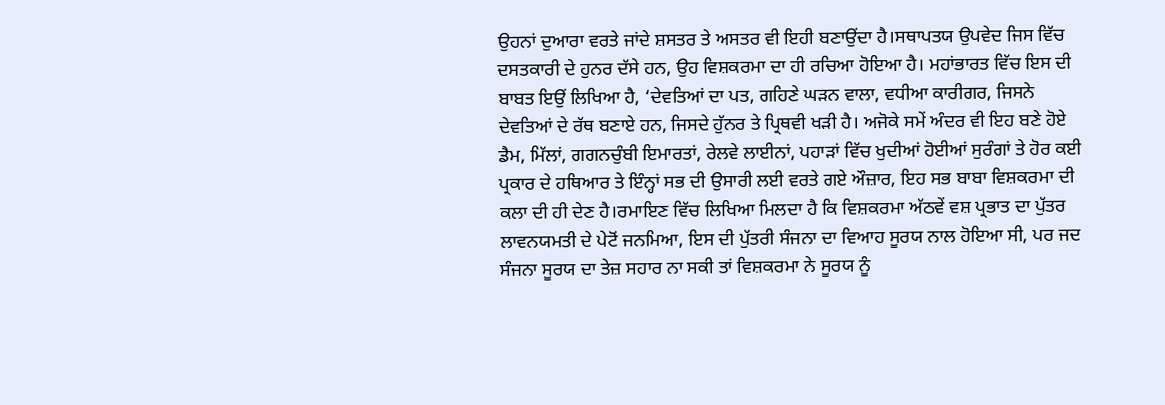ਉਹਨਾਂ ਦੁਆਰਾ ਵਰਤੇ ਜਾਂਦੇ ਸ਼ਸਤਰ ਤੇ ਅਸਤਰ ਵੀ ਇਹੀ ਬਣਾਉਂਦਾ ਹੈ।ਸਥਾਪਤਯ ਉਪਵੇਦ ਜਿਸ ਵਿੱਚ ਦਸਤਕਾਰੀ ਦੇ ਹੁਨਰ ਦੱਸੇ ਹਨ, ਉਹ ਵਿਸ਼ਕਰਮਾ ਦਾ ਹੀ ਰਚਿਆ ਹੋਇਆ ਹੈ। ਮਹਾਂਭਾਰਤ ਵਿੱਚ ਇਸ ਦੀ ਬਾਬਤ ਇਉਂ ਲਿਖਿਆ ਹੈ, ‘ਦੇਵਤਿਆਂ ਦਾ ਪਤ, ਗਹਿਣੇ ਘੜਨ ਵਾਲਾ, ਵਧੀਆ ਕਾਰੀਗਰ, ਜਿਸਨੇ ਦੇਵਤਿਆਂ ਦੇ ਰੱਥ ਬਣਾਏ ਹਨ, ਜਿਸਦੇ ਹੁੱਨਰ ਤੇ ਪ੍ਰਿਥਵੀ ਖੜੀ ਹੈ। ਅਜੋਕੇ ਸਮੇਂ ਅੰਦਰ ਵੀ ਇਹ ਬਣੇ ਹੋਏ ਡੈਮ, ਮਿੱਲਾਂ, ਗਗਨਚੁੰਬੀ ਇਮਾਰਤਾਂ, ਰੇਲਵੇ ਲਾਈਨਾਂ, ਪਹਾੜਾਂ ਵਿੱਚ ਖੁਦੀਆਂ ਹੋਈਆਂ ਸੁਰੰਗਾਂ ਤੇ ਹੋਰ ਕਈ ਪ੍ਰਕਾਰ ਦੇ ਹਥਿਆਰ ਤੇ ਇੰਨ੍ਹਾਂ ਸਭ ਦੀ ਉਸਾਰੀ ਲਈ ਵਰਤੇ ਗਏ ਔਜ਼ਾਰ, ਇਹ ਸਭ ਬਾਬਾ ਵਿਸ਼ਕਰਮਾ ਦੀ ਕਲਾ ਦੀ ਹੀ ਦੇਣ ਹੈ।ਰਮਾਇਣ ਵਿੱਚ ਲਿਖਿਆ ਮਿਲਦਾ ਹੈ ਕਿ ਵਿਸ਼ਕਰਮਾ ਅੱਠਵੇਂ ਵਸ਼ ਪ੍ਰਭਾਤ ਦਾ ਪੁੱਤਰ ਲਾਵਨਯਮਤੀ ਦੇ ਪੇਟੋਂ ਜਨਮਿਆ, ਇਸ ਦੀ ਪੁੱਤਰੀ ਸੰਜਨਾ ਦਾ ਵਿਆਹ ਸੂਰਯ ਨਾਲ ਹੋਇਆ ਸੀ, ਪਰ ਜਦ ਸੰਜਨਾ ਸੂਰਯ ਦਾ ਤੇਜ਼ ਸਹਾਰ ਨਾ ਸਕੀ ਤਾਂ ਵਿਸ਼ਕਰਮਾ ਨੇ ਸੂਰਯ ਨੂੰ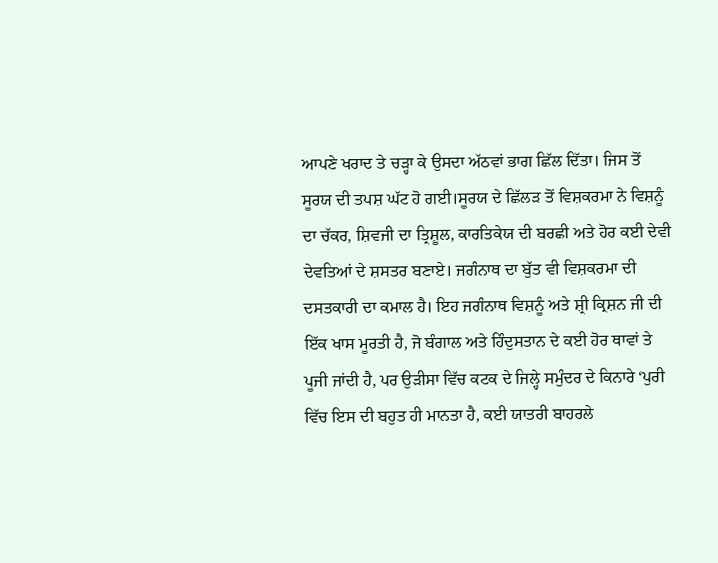ਆਪਣੇ ਖਰਾਦ ਤੇ ਚੜ੍ਹਾ ਕੇ ਉਸਦਾ ਅੱਠਵਾਂ ਭਾਗ ਛਿੱਲ ਦਿੱਤਾ। ਜਿਸ ਤੋਂ ਸੂਰਯ ਦੀ ਤਪਸ਼ ਘੱਟ ਹੋ ਗਈ।ਸੂਰਯ ਦੇ ਛਿੱਲੜ ਤੋਂ ਵਿਸ਼ਕਰਮਾ ਨੇ ਵਿਸ਼ਨੂੰ ਦਾ ਚੱਕਰ, ਸ਼ਿਵਜੀ ਦਾ ਤ੍ਰਿਸ਼ੂਲ, ਕਾਰਤਿਕੇਯ ਦੀ ਬਰਛੀ ਅਤੇ ਹੋਰ ਕਈ ਦੇਵੀ ਦੇਵਤਿਆਂ ਦੇ ਸ਼ਸਤਰ ਬਣਾਏ। ਜਗੰਨਾਥ ਦਾ ਬੁੱਤ ਵੀ ਵਿਸ਼ਕਰਮਾ ਦੀ ਦਸਤਕਾਰੀ ਦਾ ਕਮਾਲ ਹੈ। ਇਹ ਜਗੰਨਾਥ ਵਿਸ਼ਨੂੰ ਅਤੇ ਸ਼੍ਰੀ ਕ੍ਰਿਸ਼ਨ ਜੀ ਦੀ ਇੱਕ ਖਾਸ ਮੂਰਤੀ ਹੈ, ਜੋ ਬੰਗਾਲ ਅਤੇ ਹਿੰਦੁਸਤਾਨ ਦੇ ਕਈ ਹੋਰ ਥਾਵਾਂ ਤੇ ਪੂਜੀ ਜਾਂਦੀ ਹੈ, ਪਰ ਉੜੀਸਾ ਵਿੱਚ ਕਟਕ ਦੇ ਜਿਲ੍ਹੇ ਸਮੁੰਦਰ ਦੇ ਕਿਨਾਰੇ ‘ਪੁਰੀ ਵਿੱਚ ਇਸ ਦੀ ਬਹੁਤ ਹੀ ਮਾਨਤਾ ਹੈ, ਕਈ ਯਾਤਰੀ ਬਾਹਰਲੇ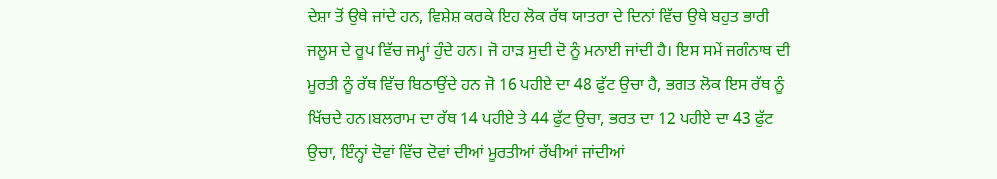ਦੇਸ਼ਾ ਤੋਂ ਉਥੇ ਜਾਂਦੇ ਹਨ, ਵਿਸ਼ੇਸ਼ ਕਰਕੇ ਇਹ ਲੋਕ ਰੱਥ ਯਾਤਰਾ ਦੇ ਦਿਨਾਂ ਵਿੱਚ ਉਥੇ ਬਹੁਤ ਭਾਰੀ ਜਲੂਸ ਦੇ ਰੂਪ ਵਿੱਚ ਜਮ੍ਹਾਂ ਹੁੰਦੇ ਹਨ। ਜੋ ਹਾੜ ਸੁਦੀ ਦੋ ਨੂੰ ਮਨਾਈ ਜਾਂਦੀ ਹੈ। ਇਸ ਸਮੇਂ ਜਗੰਨਾਥ ਦੀ ਮੂਰਤੀ ਨੂੰ ਰੱਥ ਵਿੱਚ ਬਿਠਾਉਂਦੇ ਹਨ ਜੋ 16 ਪਹੀਏ ਦਾ 48 ਫੁੱਟ ਉਚਾ ਹੈ, ਭਗਤ ਲੋਕ ਇਸ ਰੱਥ ਨੂੰ ਖਿੱਚਦੇ ਹਨ।ਬਲਰਾਮ ਦਾ ਰੱਥ 14 ਪਹੀਏ ਤੇ 44 ਫੁੱਟ ਉਚਾ, ਭਰਤ ਦਾ 12 ਪਹੀਏ ਦਾ 43 ਫੁੱਟ ਉਚਾ, ਇੰਨ੍ਹਾਂ ਦੋਵਾਂ ਵਿੱਚ ਦੋਵਾਂ ਦੀਆਂ ਮੂਰਤੀਆਂ ਰੱਖੀਆਂ ਜਾਂਦੀਆਂ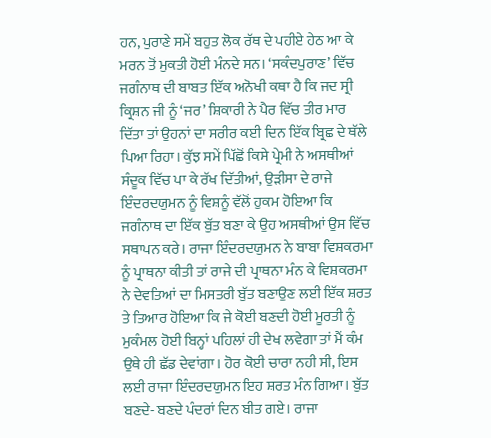ਹਨ, ਪੁਰਾਣੇ ਸਮੇਂ ਬਹੁਤ ਲੋਕ ਰੱਥ ਦੇ ਪਹੀਏ ਹੇਠ ਆ ਕੇ ਮਰਨ ਤੋਂ ਮੁਕਤੀ ਹੋਈ ਮੰਨਦੇ ਸਨ। ‘ਸਕੰਦਪੁਰਾਣ’ ਵਿੱਚ ਜਗੰਨਾਥ ਦੀ ਬਾਬਤ ਇੱਕ ਅਨੋਖੀ ਕਥਾ ਹੈ ਕਿ ਜਦ ਸ੍ਰੀ ਕ੍ਰਿਸ਼ਨ ਜੀ ਨੂੰ ‘ਜਰ’ ਸ਼ਿਕਾਰੀ ਨੇ ਪੈਰ ਵਿੱਚ ਤੀਰ ਮਾਰ ਦਿੱਤਾ ਤਾਂ ਉਹਨਾਂ ਦਾ ਸਰੀਰ ਕਈ ਦਿਨ ਇੱਕ ਬ੍ਰਿਛ ਦੇ ਥੱਲੇ ਪਿਆ ਰਿਹਾ। ਕੁੱਝ ਸਮੇਂ ਪਿੱਛੋਂ ਕਿਸੇ ਪ੍ਰੇਮੀ ਨੇ ਅਸਥੀਆਂ ਸੰਦੂਕ ਵਿੱਚ ਪਾ ਕੇ ਰੱਖ ਦਿੱਤੀਆਂ, ਉੜੀਸਾ ਦੇ ਰਾਜੇ ਇੰਦਰਦਯੁਮਨ ਨੂੰ ਵਿਸ਼ਨੂੰ ਵੱਲੋਂ ਹੁਕਮ ਹੋਇਆ ਕਿ ਜਗੰਨਾਥ ਦਾ ਇੱਕ ਬੁੱਤ ਬਣਾ ਕੇ ਉਹ ਅਸਥੀਆਂ ਉਸ ਵਿੱਚ ਸਥਾਪਨ ਕਰੇ। ਰਾਜਾ ਇੰਦਰਦਯੁਮਨ ਨੇ ਬਾਬਾ ਵਿਸ਼ਕਰਮਾ ਨੂੰ ਪ੍ਰਾਥਨਾ ਕੀਤੀ ਤਾਂ ਰਾਜੇ ਦੀ ਪ੍ਰਾਥਨਾ ਮੰਨ ਕੇ ਵਿਸ਼ਕਰਮਾ ਨੇ ਦੇਵਤਿਆਂ ਦਾ ਮਿਸਤਰੀ ਬੁੱਤ ਬਣਾਉਣ ਲਈ ਇੱਕ ਸ਼ਰਤ ਤੇ ਤਿਆਰ ਹੋਇਆ ਕਿ ਜੇ ਕੋਈ ਬਣਦੀ ਹੋਈ ਮੂਰਤੀ ਨੂੰ ਮੁਕੰਮਲ ਹੋਈ ਬਿਨ੍ਹਾਂ ਪਹਿਲਾਂ ਹੀ ਦੇਖ ਲਵੇਗਾ ਤਾਂ ਮੈਂ ਕੰਮ ਉਥੇ ਹੀ ਛੱਡ ਦੇਵਾਂਗਾ। ਹੋਰ ਕੋਈ ਚਾਰਾ ਨਹੀ ਸੀ, ਇਸ ਲਈ ਰਾਜਾ ਇੰਦਰਦਯੁਮਨ ਇਹ ਸ਼ਰਤ ਮੰਨ ਗਿਆ। ਬੁੱਤ ਬਣਦੇ- ਬਣਦੇ ਪੰਦਰਾਂ ਦਿਨ ਬੀਤ ਗਏ। ਰਾਜਾ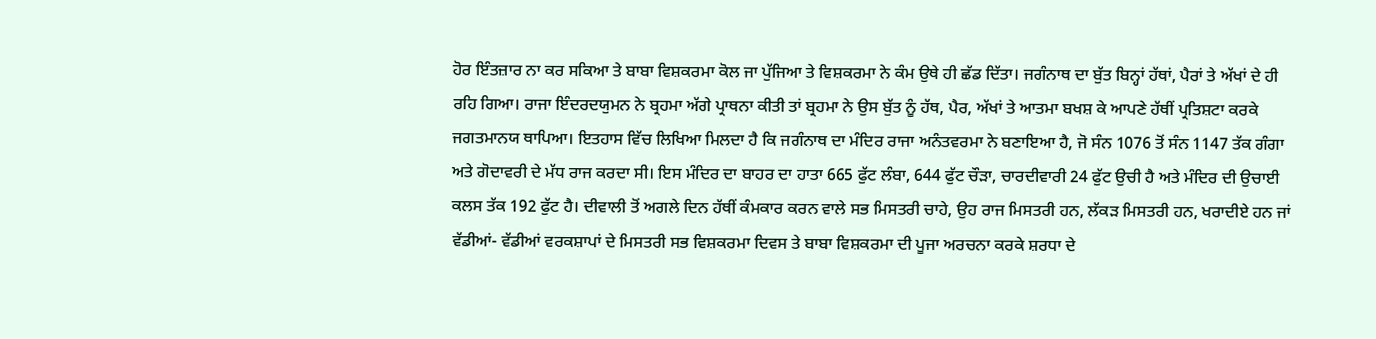ਹੋਰ ਇੰਤਜ਼ਾਰ ਨਾ ਕਰ ਸਕਿਆ ਤੇ ਬਾਬਾ ਵਿਸ਼ਕਰਮਾ ਕੋਲ ਜਾ ਪੁੱਜਿਆ ਤੇ ਵਿਸ਼ਕਰਮਾ ਨੇ ਕੰਮ ਉਥੇ ਹੀ ਛੱਡ ਦਿੱਤਾ। ਜਗੰਨਾਥ ਦਾ ਬੁੱਤ ਬਿਨ੍ਹਾਂ ਹੱਥਾਂ, ਪੈਰਾਂ ਤੇ ਅੱਖਾਂ ਦੇ ਹੀ ਰਹਿ ਗਿਆ। ਰਾਜਾ ਇੰਦਰਦਯੁਮਨ ਨੇ ਬ੍ਰਹਮਾ ਅੱਗੇ ਪ੍ਰਾਥਨਾ ਕੀਤੀ ਤਾਂ ਬ੍ਰਹਮਾ ਨੇ ਉਸ ਬੁੱਤ ਨੂੰ ਹੱਥ, ਪੈਰ, ਅੱਖਾਂ ਤੇ ਆਤਮਾ ਬਖਸ਼ ਕੇ ਆਪਣੇ ਹੱਥੀਂ ਪ੍ਰਤਿਸ਼ਟਾ ਕਰਕੇ ਜਗਤਮਾਨਯ ਥਾਪਿਆ। ਇਤਹਾਸ ਵਿੱਚ ਲਿਖਿਆ ਮਿਲਦਾ ਹੈ ਕਿ ਜਗੰਨਾਥ ਦਾ ਮੰਦਿਰ ਰਾਜਾ ਅਨੰਤਵਰਮਾ ਨੇ ਬਣਾਇਆ ਹੈ, ਜੋ ਸੰਨ 1076 ਤੋਂ ਸੰਨ 1147 ਤੱਕ ਗੰਗਾ ਅਤੇ ਗੋਦਾਵਰੀ ਦੇ ਮੱਧ ਰਾਜ ਕਰਦਾ ਸੀ। ਇਸ ਮੰਦਿਰ ਦਾ ਬਾਹਰ ਦਾ ਹਾਤਾ 665 ਫੁੱਟ ਲੰਬਾ, 644 ਫੁੱਟ ਚੌੜਾ, ਚਾਰਦੀਵਾਰੀ 24 ਫੁੱਟ ਉਚੀ ਹੈ ਅਤੇ ਮੰਦਿਰ ਦੀ ਉਚਾਈ ਕਲਸ ਤੱਕ 192 ਫੁੱਟ ਹੈ। ਦੀਵਾਲੀ ਤੋਂ ਅਗਲੇ ਦਿਨ ਹੱਥੀਂ ਕੰਮਕਾਰ ਕਰਨ ਵਾਲੇ ਸਭ ਮਿਸਤਰੀ ਚਾਹੇ, ਉਹ ਰਾਜ ਮਿਸਤਰੀ ਹਨ, ਲੱਕੜ ਮਿਸਤਰੀ ਹਨ, ਖਰਾਦੀਏ ਹਨ ਜਾਂ ਵੱਡੀਆਂ- ਵੱਡੀਆਂ ਵਰਕਸ਼ਾਪਾਂ ਦੇ ਮਿਸਤਰੀ ਸਭ ਵਿਸ਼ਕਰਮਾ ਦਿਵਸ ਤੇ ਬਾਬਾ ਵਿਸ਼ਕਰਮਾ ਦੀ ਪੂਜਾ ਅਰਚਨਾ ਕਰਕੇ ਸ਼ਰਧਾ ਦੇ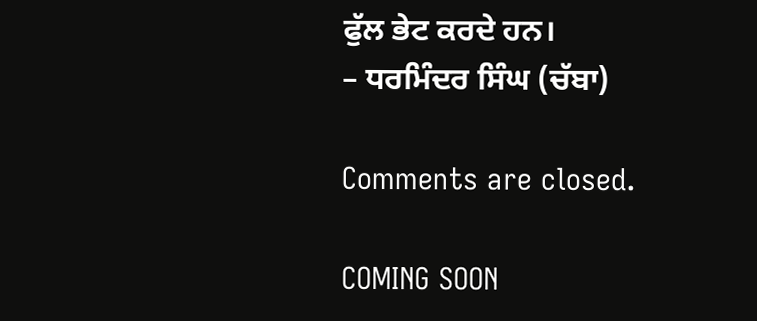ਫੁੱਲ ਭੇਟ ਕਰਦੇ ਹਨ।
– ਧਰਮਿੰਦਰ ਸਿੰਘ (ਚੱਬਾ)

Comments are closed.

COMING SOON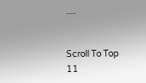.....


Scroll To Top
11